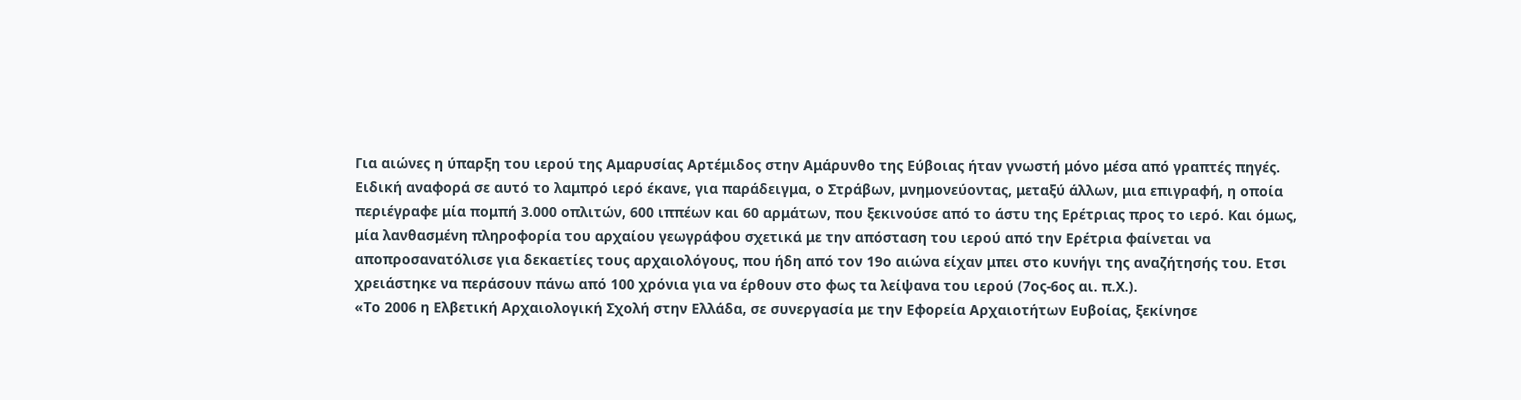Για αιώνες η ύπαρξη του ιερού της Αμαρυσίας Αρτέμιδος στην Αμάρυνθο της Εύβοιας ήταν γνωστή μόνο μέσα από γραπτές πηγές. Ειδική αναφορά σε αυτό το λαμπρό ιερό έκανε, για παράδειγμα, ο Στράβων, μνημονεύοντας, μεταξύ άλλων, μια επιγραφή, η οποία περιέγραφε μία πομπή 3.000 οπλιτών, 600 ιππέων και 60 αρμάτων, που ξεκινούσε από το άστυ της Ερέτριας προς το ιερό. Και όμως, μία λανθασμένη πληροφορία του αρχαίου γεωγράφου σχετικά με την απόσταση του ιερού από την Ερέτρια φαίνεται να αποπροσανατόλισε για δεκαετίες τους αρχαιολόγους, που ήδη από τον 19ο αιώνα είχαν μπει στο κυνήγι της αναζήτησής του. Ετσι χρειάστηκε να περάσουν πάνω από 100 χρόνια για να έρθουν στο φως τα λείψανα του ιερού (7ος-6ος αι. π.Χ.).
«To 2006 η Ελβετική Αρχαιολογική Σχολή στην Ελλάδα, σε συνεργασία με την Εφορεία Αρχαιοτήτων Ευβοίας, ξεκίνησε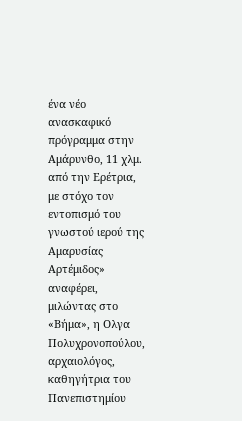ένα νέο ανασκαφικό πρόγραμμα στην Αμάρυνθο, 11 χλμ. από την Ερέτρια, με στόχο τον εντοπισμό του γνωστού ιερού της Αμαρυσίας Αρτέμιδος» αναφέρει, μιλώντας στο «Βήμα», η Ολγα Πολυχρονοπούλου, αρχαιολόγος, καθηγήτρια του Πανεπιστημίου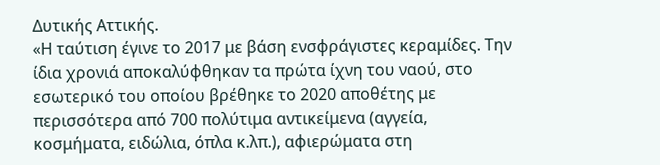Δυτικής Αττικής.
«Η ταύτιση έγινε το 2017 με βάση ενσφράγιστες κεραμίδες. Την ίδια χρονιά αποκαλύφθηκαν τα πρώτα ίχνη του ναού, στο εσωτερικό του οποίου βρέθηκε το 2020 αποθέτης με περισσότερα από 700 πολύτιμα αντικείμενα (αγγεία, κοσμήματα, ειδώλια, όπλα κ.λπ.), αφιερώματα στη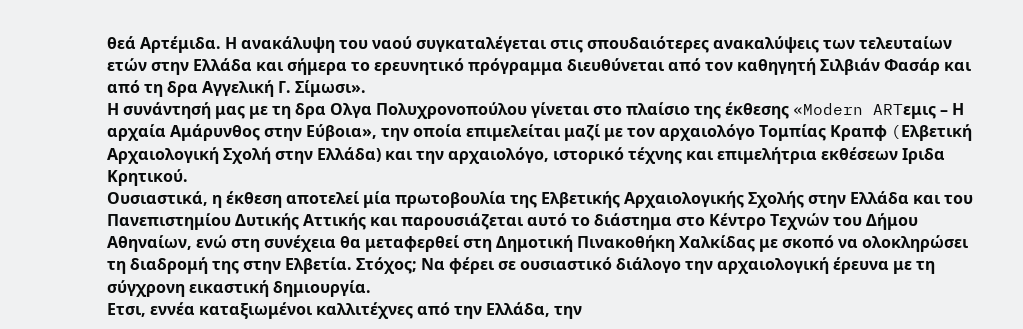θεά Αρτέμιδα. Η ανακάλυψη του ναού συγκαταλέγεται στις σπουδαιότερες ανακαλύψεις των τελευταίων ετών στην Ελλάδα και σήμερα το ερευνητικό πρόγραμμα διευθύνεται από τον καθηγητή Σιλβιάν Φασάρ και από τη δρα Αγγελική Γ. Σίμωσι».
Η συνάντησή μας με τη δρα Ολγα Πολυχρονοπούλου γίνεται στο πλαίσιο της έκθεσης «Modern ARTεμις – Η αρχαία Αμάρυνθος στην Εύβοια», την οποία επιμελείται μαζί με τον αρχαιολόγο Τομπίας Κραπφ (Eλβετική Αρχαιολογική Σχολή στην Ελλάδα) και την αρχαιολόγο, ιστορικό τέχνης και επιμελήτρια εκθέσεων Ιριδα Κρητικού.
Ουσιαστικά, η έκθεση αποτελεί μία πρωτοβουλία της Ελβετικής Αρχαιολογικής Σχολής στην Ελλάδα και του Πανεπιστημίου Δυτικής Αττικής και παρουσιάζεται αυτό το διάστημα στο Κέντρο Τεχνών του Δήμου Αθηναίων, ενώ στη συνέχεια θα μεταφερθεί στη Δημοτική Πινακοθήκη Χαλκίδας με σκοπό να ολοκληρώσει τη διαδρομή της στην Ελβετία. Στόχος; Να φέρει σε ουσιαστικό διάλογο την αρχαιολογική έρευνα με τη σύγχρονη εικαστική δημιουργία.
Ετσι, εννέα καταξιωμένοι καλλιτέχνες από την Ελλάδα, την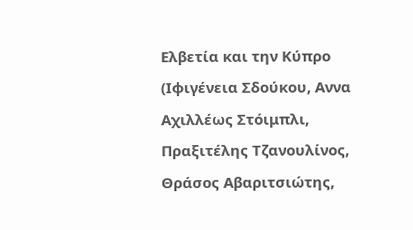Ελβετία και την Κύπρο (Ιφιγένεια Σδούκου, Αννα Αχιλλέως Στόιμπλι, Πραξιτέλης Τζανουλίνος, Θράσος Αβαριτσιώτης,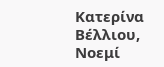Κατερίνα Βέλλιου, Νοεμί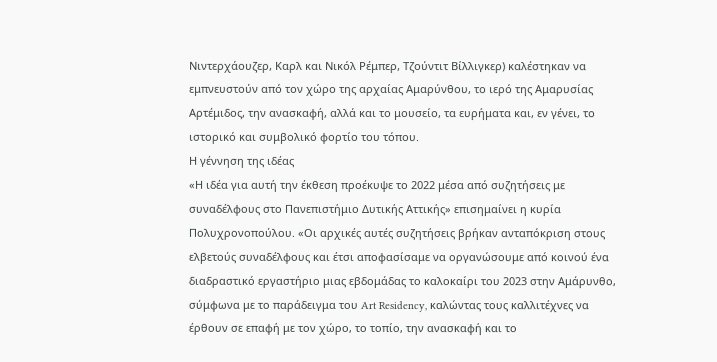Νιντερχάουζερ, Καρλ και Νικόλ Ρέμπερ, Τζούντιτ Βίλλιγκερ) καλέστηκαν να εμπνευστούν από τον χώρο της αρχαίας Αμαρύνθου, το ιερό της Αμαρυσίας Αρτέμιδος, την ανασκαφή, αλλά και το μουσείο, τα ευρήματα και, εν γένει, το ιστορικό και συμβολικό φορτίο του τόπου.
Η γέννηση της ιδέας
«Η ιδέα για αυτή την έκθεση προέκυψε το 2022 μέσα από συζητήσεις με συναδέλφους στο Πανεπιστήμιο Δυτικής Αττικής» επισημαίνει η κυρία Πολυχρονοπούλου. «Οι αρχικές αυτές συζητήσεις βρήκαν ανταπόκριση στους ελβετούς συναδέλφους και έτσι αποφασίσαμε να οργανώσουμε από κοινού ένα διαδραστικό εργαστήριο μιας εβδομάδας το καλοκαίρι του 2023 στην Αμάρυνθο, σύμφωνα με το παράδειγμα του Art Residency, καλώντας τους καλλιτέχνες να έρθουν σε επαφή με τον χώρο, το τοπίο, την ανασκαφή και το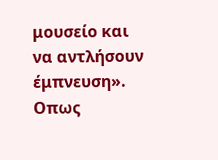μουσείο και να αντλήσουν έμπνευση».
Οπως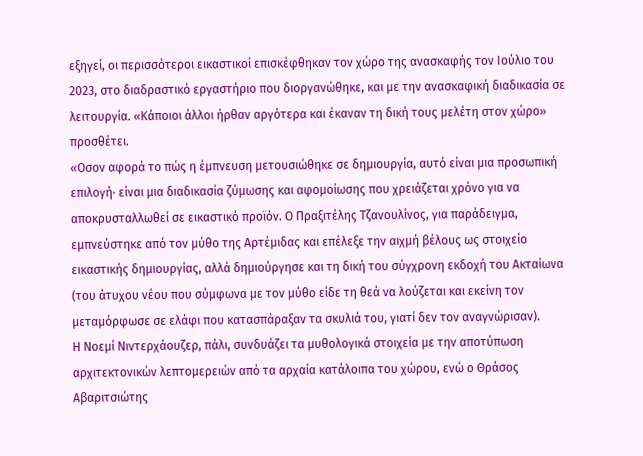εξηγεί, οι περισσότεροι εικαστικοί επισκέφθηκαν τον χώρο της ανασκαφής τον Ιούλιο του 2023, στο διαδραστικό εργαστήριο που διοργανώθηκε, και με την ανασκαφική διαδικασία σε λειτουργία. «Κάποιοι άλλοι ήρθαν αργότερα και έκαναν τη δική τους μελέτη στον χώρο» προσθέτει.
«Οσον αφορά το πώς η έμπνευση μετουσιώθηκε σε δημιουργία, αυτό είναι μια προσωπική επιλογή· είναι μια διαδικασία ζύμωσης και αφομοίωσης που χρειάζεται χρόνο για να αποκρυσταλλωθεί σε εικαστικό προϊόν. Ο Πραξιτέλης Τζανουλίνος, για παράδειγμα, εμπνεύστηκε από τον μύθο της Αρτέμιδας και επέλεξε την αιχμή βέλους ως στοιχείο εικαστικής δημιουργίας, αλλά δημιούργησε και τη δική του σύγχρονη εκδοχή του Ακταίωνα (του άτυχου νέου που σύμφωνα με τον μύθο είδε τη θεά να λούζεται και εκείνη τον μεταμόρφωσε σε ελάφι που κατασπάραξαν τα σκυλιά του, γιατί δεν τον αναγνώρισαν).
Η Νοεμί Νιντερχάουζερ, πάλι, συνδυάζει τα μυθολογικά στοιχεία με την αποτύπωση αρχιτεκτονικών λεπτομερειών από τα αρχαία κατάλοιπα του χώρου, ενώ ο Θράσος Αβαριτσιώτης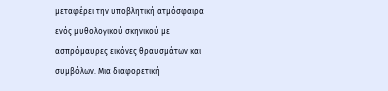μεταφέρει την υποβλητική ατμόσφαιρα ενός μυθολογικού σκηνικού με ασπρόμαυρες εικόνες θραυσμάτων και συμβόλων. Μια διαφορετική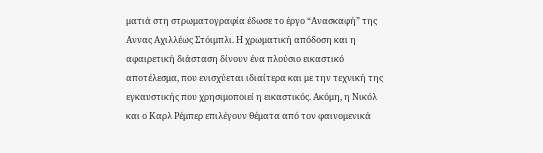ματιά στη στρωματογραφία έδωσε το έργο “Ανασκαφή” της Αννας Αχιλλέως Στόιμπλι. Η χρωματική απόδοση και η αφαιρετική διάσταση δίνουν ένα πλούσιο εικαστικό αποτέλεσμα, που ενισχύεται ιδιαίτερα και με την τεχνική της εγκαυστικής που χρησιμοποιεί η εικαστικός. Ακόμη, η Νικόλ και ο Καρλ Ρέμπερ επιλέγουν θέματα από τον φαινομενικά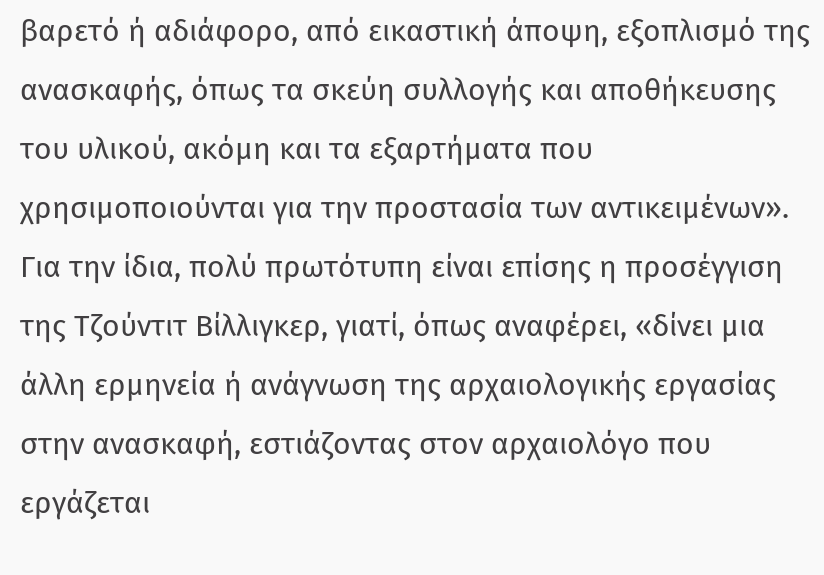βαρετό ή αδιάφορο, από εικαστική άποψη, εξοπλισμό της ανασκαφής, όπως τα σκεύη συλλογής και αποθήκευσης του υλικού, ακόμη και τα εξαρτήματα που χρησιμοποιούνται για την προστασία των αντικειμένων».
Για την ίδια, πολύ πρωτότυπη είναι επίσης η προσέγγιση της Τζούντιτ Βίλλιγκερ, γιατί, όπως αναφέρει, «δίνει μια άλλη ερμηνεία ή ανάγνωση της αρχαιολογικής εργασίας στην ανασκαφή, εστιάζοντας στον αρχαιολόγο που εργάζεται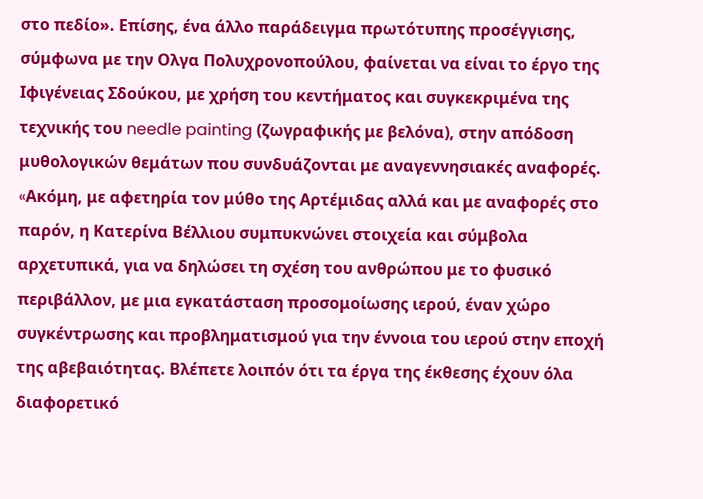στο πεδίο». Επίσης, ένα άλλο παράδειγμα πρωτότυπης προσέγγισης, σύμφωνα με την Ολγα Πολυχρονοπούλου, φαίνεται να είναι το έργο της Ιφιγένειας Σδούκου, με χρήση του κεντήματος και συγκεκριμένα της τεχνικής του needle painting (ζωγραφικής με βελόνα), στην απόδοση μυθολογικών θεμάτων που συνδυάζονται με αναγεννησιακές αναφορές.
«Aκόμη, με αφετηρία τον μύθο της Αρτέμιδας αλλά και με αναφορές στο παρόν, η Κατερίνα Βέλλιου συμπυκνώνει στοιχεία και σύμβολα αρχετυπικά, για να δηλώσει τη σχέση του ανθρώπου με το φυσικό περιβάλλον, με μια εγκατάσταση προσομοίωσης ιερού, έναν χώρο συγκέντρωσης και προβληματισμού για την έννοια του ιερού στην εποχή της αβεβαιότητας. Βλέπετε λοιπόν ότι τα έργα της έκθεσης έχουν όλα διαφορετικό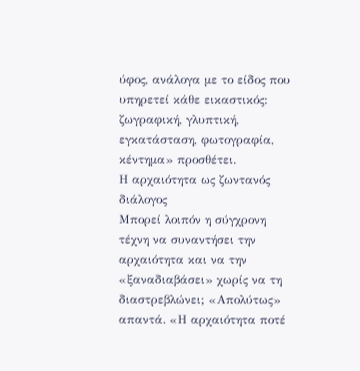ύφος, ανάλογα με το είδος που υπηρετεί κάθε εικαστικός: ζωγραφική, γλυπτική, εγκατάσταση, φωτογραφία, κέντημα» προσθέτει.
Η αρχαιότητα ως ζωντανός διάλογος
Μπορεί λοιπόν η σύγχρονη τέχνη να συναντήσει την αρχαιότητα και να την «ξαναδιαβάσει» χωρίς να τη διαστρεβλώνει; «Απολύτως» απαντά. «Η αρχαιότητα ποτέ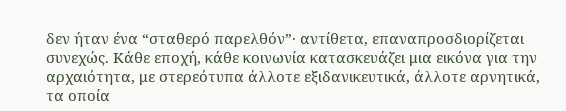δεν ήταν ένα “σταθερό παρελθόν”· αντίθετα, επαναπροσδιορίζεται συνεχώς. Κάθε εποχή, κάθε κοινωνία κατασκευάζει μια εικόνα για την αρχαιότητα, με στερεότυπα άλλοτε εξιδανικευτικά, άλλοτε αρνητικά, τα οποία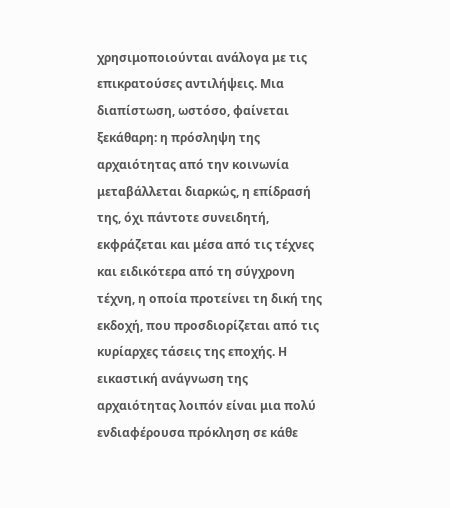χρησιμοποιούνται ανάλογα με τις επικρατούσες αντιλήψεις. Μια διαπίστωση, ωστόσο, φαίνεται ξεκάθαρη: η πρόσληψη της αρχαιότητας από την κοινωνία μεταβάλλεται διαρκώς, η επίδρασή της, όχι πάντοτε συνειδητή, εκφράζεται και μέσα από τις τέχνες και ειδικότερα από τη σύγχρονη τέχνη, η οποία προτείνει τη δική της εκδοχή, που προσδιορίζεται από τις κυρίαρχες τάσεις της εποχής. Η εικαστική ανάγνωση της αρχαιότητας λοιπόν είναι μια πολύ ενδιαφέρουσα πρόκληση σε κάθε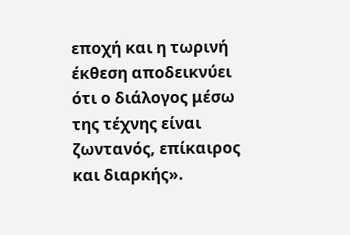εποχή και η τωρινή έκθεση αποδεικνύει ότι ο διάλογος μέσω της τέχνης είναι ζωντανός, επίκαιρος και διαρκής».